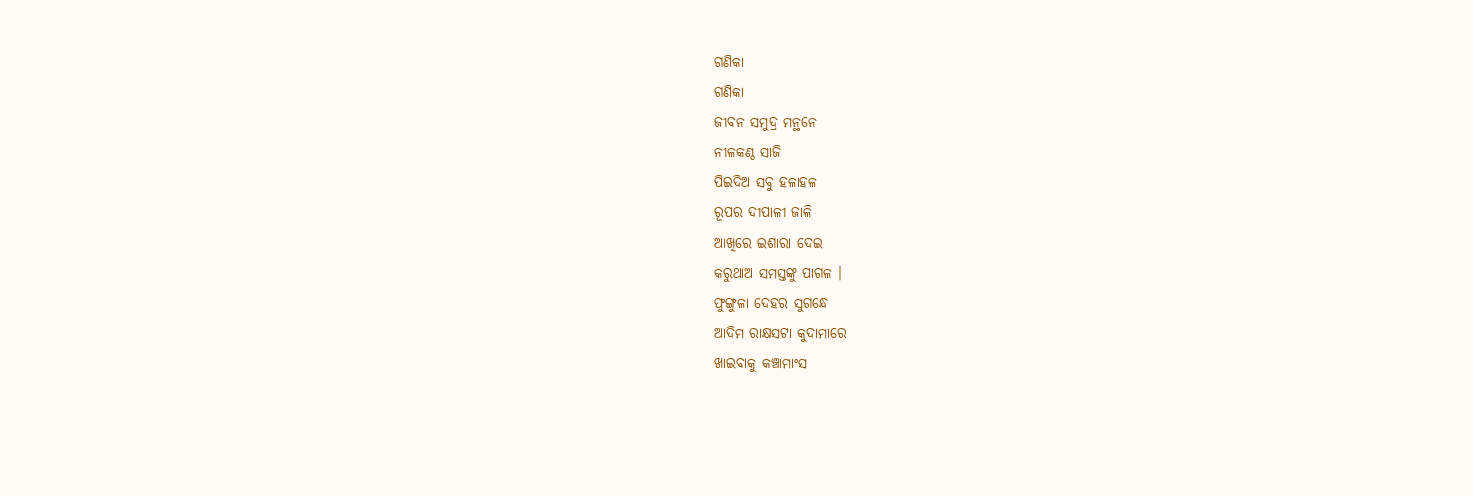ଗଣିକା
ଗଣିକା
ଜୀବନ ସମୁଦ୍ର ମନ୍ଥନେ
ନୀଳକଣ୍ଠ ସାଜି
ପିଇଦିଅ ସବୁ ହଳାହଳ
ରୂପର ଦୀପାଳୀ ଜାଳି
ଆଖିରେ ଇଶାରା ଦେଇ
କରୁଥାଅ ସମସ୍ତଙ୍କୁ ପାଗଳ ।
ଫୁଙ୍ଗୁଳା ଦେହର ସୁଗନ୍ଧେ
ଆଦିମ ରାକ୍ଷସଟା କୁଦାମାରେ
ଖାଇବାକୁ କଞ୍ଚାମାଂସ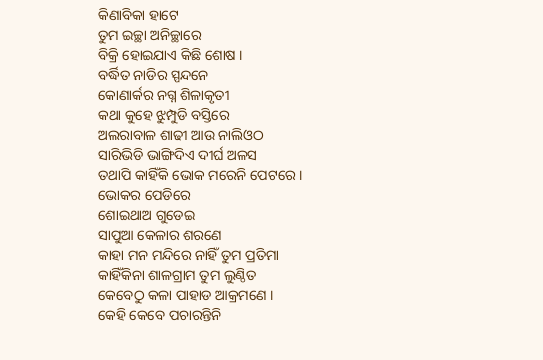କିଣାବିକା ହାଟେ
ତୁମ ଇଚ୍ଛା ଅନିଚ୍ଛାରେ
ବିକ୍ରି ହୋଇଯାଏ କିଛି ଶୋଷ ।
ବର୍ଦ୍ଧିତ ନାଡିର ସ୍ପନ୍ଦନେ
କୋଣାର୍କର ନଗ୍ନ ଶିଳାକୃତୀ
କଥା କୁହେ ଝୁମ୍ପୁଡି ବସ୍ତିରେ
ଅଲରାବାଳ ଶାଢୀ ଆଉ ନାଲିଓଠ
ସାରିଭିଡି ଭାଙ୍ଗିଦିଏ ଦୀର୍ଘ ଅଳସ
ତଥାପି କାହିଁକି ଭୋକ ମରେନି ପେଟରେ ।
ଭୋକର ପେଡିରେ
ଶୋଇଥାଅ ଗୁଡେଇ
ସାପୁଆ କେଳାର ଶରଣେ
କାହା ମନ ମନ୍ଦିରେ ନାହିଁ ତୁମ ପ୍ରତିମା
କାହିଁକିନା ଶାଳଗ୍ରାମ ତୁମ ଲୁଣ୍ଠିତ
କେବେଠୁ କଳା ପାହାଡ ଆକ୍ରମଣେ ।
କେହି କେବେ ପଚାରନ୍ତିନି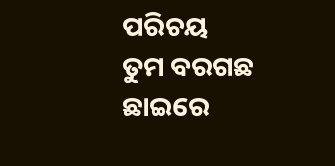ପରିଚୟ
ତୁମ ବରଗଛ ଛାଇରେ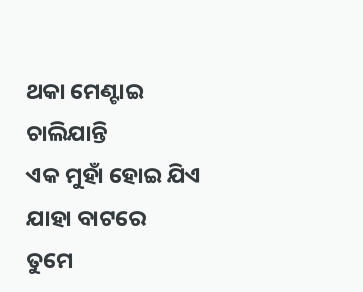ଥକା ମେଣ୍ଟାଇ ଚାଲିଯାନ୍ତି
ଏକ ମୁହାଁ ହୋଇ ଯିଏ ଯାହା ବାଟରେ
ତୁମେ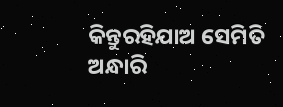କିନ୍ତୁରହିଯାଅ ସେମିତି
ଅନ୍ଧାରି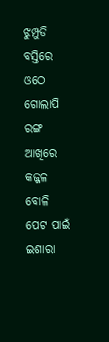ଝୁମ୍ପୁଡି ବସ୍ତିରେ
ଓଠେ ଗୋଲାପି ରଙ୍ଗ ଆଖିରେ କଜ୍ଜଳ ବୋଳି
ପେଟ ପାଇଁ ଇଶାରା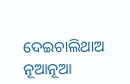ଦେଇଚାଲିଥାଅ
ନୂଆନୂଆ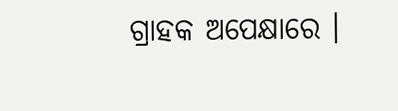ଗ୍ରାହକ ଅପେକ୍ଷାରେ ।